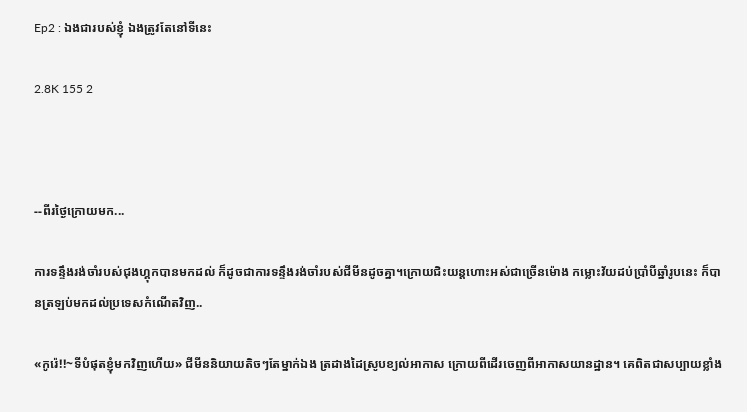Ep2 : ឯងជារបស់ខ្ញុំ ឯងត្រូវតែនៅទីនេះ

2.8K 155 2



--ពីរថ្ងៃក្រោយមក...

ការទន្ទឹងរង់ចាំរបស់ជុងហ្គុកបានមកដល់ ក៏ដូចជាការទន្ទឹងរង់ចាំរបស់ជីមីនដូចគ្នា។ក្រោយជិះយន្តហោះអស់ជាច្រើនម៉ោង កម្លោះវ័យដប់ប្រាំបីឆ្នាំរូបនេះ ក៏បានត្រឡប់មកដល់ប្រទេសកំណើតវិញ..

«កូរ៉េ!!~ទីបំផុតខ្ញុំមកវិញហើយ» ជីមីននិយាយតិចៗតែម្នាក់ឯង ត្រដាងដៃស្រូបខ្យល់អាកាស ក្រោយពីដើរចេញពីអាកាសយានដ្ឋាន។ គេពិតជាសប្បាយខ្លាំង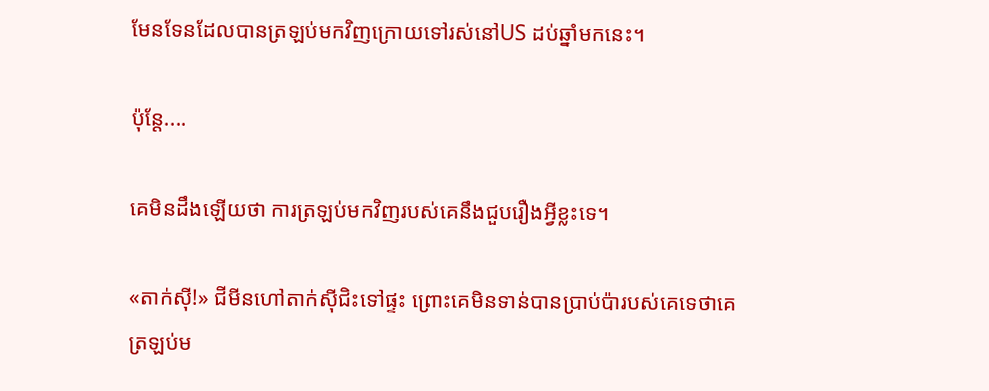មែនទែនដែលបានត្រឡប់មកវិញក្រោយទៅរស់នៅUS ដប់ឆ្នាំមកនេះ។

ប៉ុន្តែ....

គេមិនដឹងឡើយថា ការត្រឡប់មកវិញរបស់គេនឹងជួបរឿងអ្វីខ្លះទេ។

«តាក់ស៊ី!» ជីមីនហៅតាក់ស៊ីជិះទៅផ្ទះ ព្រោះគេមិនទាន់បានប្រាប់ប៉ារបស់គេទេថាគេត្រឡប់ម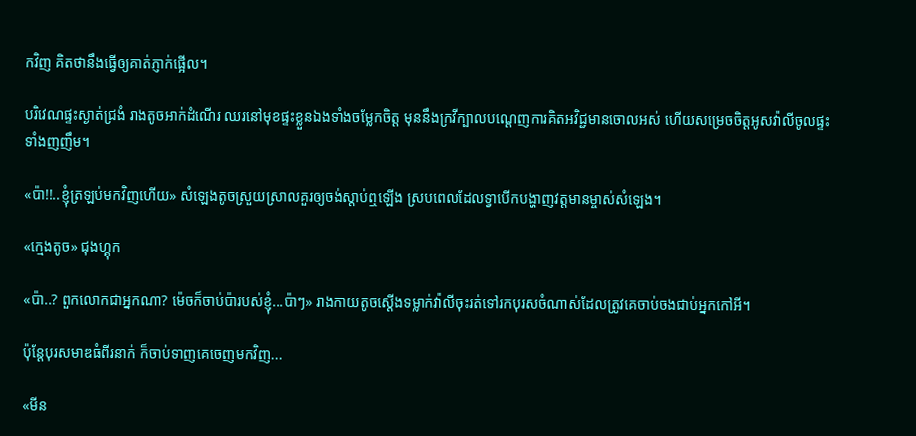កវិញ គិតថានឹងធ្វើឲ្យគាត់ភ្ញាក់ផ្អើល។

បរិវេណផ្ទះស្ងាត់ជ្រងំ រាងតូចអាក់ដំណើរ ឈរនៅមុខផ្ទះខ្លួនឯងទាំងចម្លែកចិត្ត មុននឹងក្រវីក្បាលបណ្តេញការគិតអវិជ្ជមានចោលអស់ ហើយសម្រេចចិត្តអូសវ៉ាលីចូលផ្ទះទាំងញញឹម។

«ប៉ា!!..ខ្ញុំត្រឡប់មកវិញហើយ» សំឡេងតូចស្រួយស្រាលគួរឲ្យចង់ស្តាប់ឮឡើង ស្របពេលដែលទ្វាបើកបង្ហាញវត្តមានម្ចាស់សំឡេង។

«ក្មេងតូច» ជុងហ្គុក

«ប៉ា..? ពួកលោកជាអ្នកណា? ម៉េចក៏ចាប់ប៉ារបស់ខ្ញុំ...ប៉ាៗ» រាងកាយតូចស្តើងទម្លាក់វ៉ាលីចុះរត់ទៅរកបុរសចំណាស់ដែលត្រូវគេចាប់ចងជាប់អ្នកកៅអី។

ប៉ុន្តែបុរសមាឌធំពីរនាក់ ក៏ចាប់ទាញគេចេញមកវិញ...

«មីន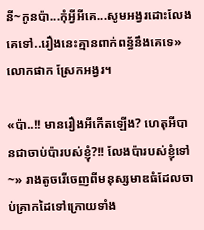នី~កូនប៉ា...កុំអ្វីអីគេ...សូមអង្វរដោះលែងគេទៅ..រឿងនេះគ្មានពាក់ពន្ធ័នឹងគេទេ» លោកផាក ស្រែកអង្វរ។

«ប៉ា..!! មានរឿងអីកើតឡើង? ហេតុអីបានជាចាប់ប៉ារបស់ខ្ញុំ?!! លែងប៉ារបស់ខ្ញុំទៅ~» រាងតូចរើចេញពីមនុស្សមាឌធំដែលចាប់គ្រាកដៃទៅក្រោយទាំង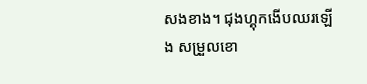សងខាង។ ជុងហ្គុកងើបឈរឡើង សម្រួលខោ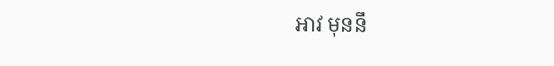អាវ មុននឹ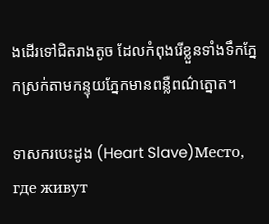ងដើរទៅជិតរាងតូច ដែលកំពុងរើខ្លួនទាំងទឹកភ្នែកស្រក់តាមកន្ទុយភ្នែកមានពន្លឺពណ៌ត្នោត។

ទាសករបេះដូង (Heart Slave)Место, где живут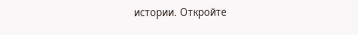истории. Откройте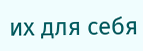их для себя